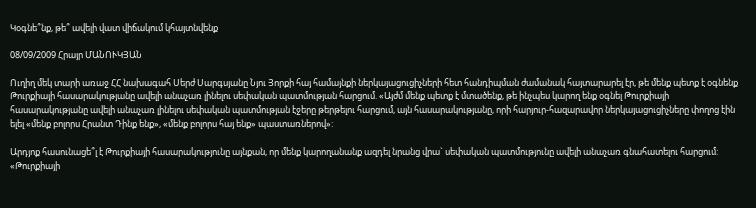Կօգնե՞նք, թե՞ ավելի վատ վիճակում կհայտնվենք

08/09/2009 Հրայր ՄԱՆՈՒԿՅԱՆ

Ուղիղ մեկ տարի առաջ ՀՀ նախագահ Սերժ Սարգսյանը Նյու Յորքի հայ համայնքի ներկայացուցիչների հետ հանդիպման ժամանակ հայտարարել էր, թե մենք պետք է օգնենք Թուրքիայի հասարակությանը ավելի անաչառ լինելու սեփական պատմության հարցում. «Այժմ մենք պետք է մտածենք, թե ինչպես կարող ենք օգնել Թուրքիայի հասարակությանը ավելի անաչառ լինելու սեփական պատմության էջերը թերթելու հարցում, այն հասարակությանը, որի հարյուր-հազարավոր ներկայացուցիչները փողոց էին ելել «մենք բոլորս Հրանտ Դինք ենք», «մենք բոլորս հայ ենք» պաստառներով»:

Արդյոք հասունացե՞լ է Թուրքիայի հասարակությունը այնքան, որ մենք կարողանանք ազդել նրանց վրա` սեփական պատմությունը ավելի անաչառ գնահատելու հարցում: «Թուրքիայի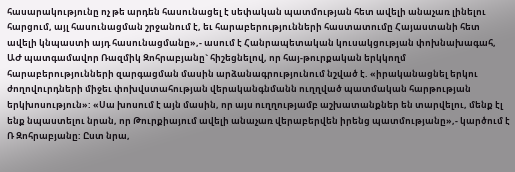հասարակությունը ոչ թե արդեն հասունացել է սեփական պատմության հետ ավելի անաչառ լինելու հարցում, այլ հասունացման շրջանում է, եւ հարաբերությունների հաստատումը Հայաստանի հետ ավելի կնպաստի այդ հասունացմանը»,- ասում է Հանրապետական կուսակցության փոխնախագահ, ԱԺ պատգամավոր Ռազմիկ Զոհրաբյանը` հիշեցնելով, որ հայ-թուրքական երկկողմ հարաբերությունների զարգացման մասին արձանագրությունում նշված է. «իրականացնել երկու ժողովուրդների միջեւ փոխվստահության վերականգնմանն ուղղված պատմական հարթության երկխոսություն»: «Սա խոսում է այն մասին, որ այս ուղղությամբ աշխատանքներ են տարվելու, մենք էլ ենք նպաստելու նրան, որ Թուրքիայում ավելի անաչառ վերաբերվեն իրենց պատմությանը»,- կարծում է Ռ Զոհրաբյանը: Ըստ նրա,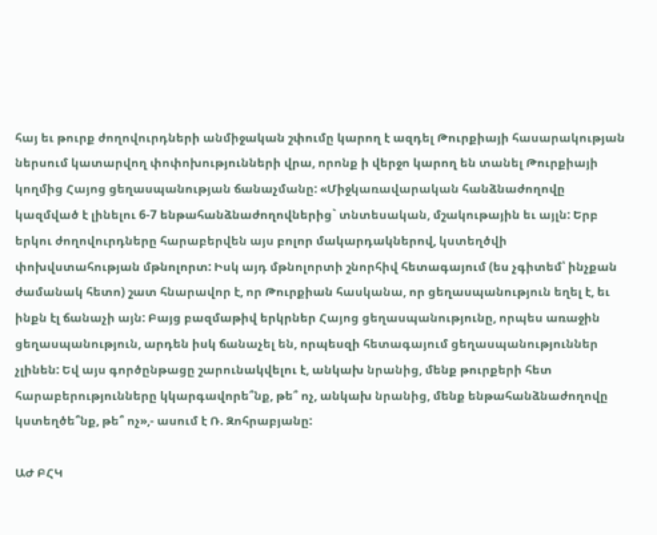հայ եւ թուրք ժողովուրդների անմիջական շփումը կարող է ազդել Թուրքիայի հասարակության ներսում կատարվող փոփոխությունների վրա, որոնք ի վերջո կարող են տանել Թուրքիայի կողմից Հայոց ցեղասպանության ճանաչմանը: «Միջկառավարական հանձնաժողովը կազմված է լինելու 6-7 ենթահանձնաժողովներից` տնտեսական, մշակութային եւ այլն: Երբ երկու ժողովուրդները հարաբերվեն այս բոլոր մակարդակներով, կստեղծվի փոխվստահության մթնոլորտ: Իսկ այդ մթնոլորտի շնորհիվ հետագայում (ես չգիտեմ՝ ինչքան ժամանակ հետո) շատ հնարավոր է, որ Թուրքիան հասկանա, որ ցեղասպանություն եղել է, եւ ինքն էլ ճանաչի այն: Բայց բազմաթիվ երկրներ Հայոց ցեղասպանությունը, որպես առաջին ցեղասպանություն, արդեն իսկ ճանաչել են, որպեսզի հետագայում ցեղասպանություններ չլինեն: Եվ այս գործընթացը շարունակվելու է, անկախ նրանից, մենք թուրքերի հետ հարաբերությունները կկարգավորե՞նք, թե՞ ոչ, անկախ նրանից, մենք ենթահանձնաժողովը կստեղծե՞նք, թե՞ ոչ»,- ասում է Ռ. Զոհրաբյանը:

ԱԺ ԲՀԿ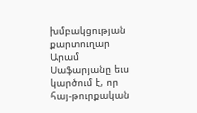խմբակցության քարտուղար Արամ Սաֆարյանը եւս կարծում է, որ հայ-թուրքական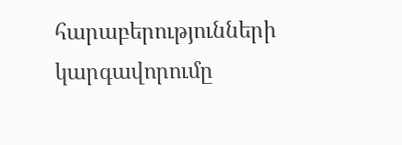հարաբերությունների կարգավորումը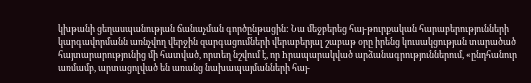կխթանի ցեղասպանության ճանաչման գործընթացին: Նա մեջբերեց հայ-թուրքական հարաբերությունների կարգավորմանն առնչվող վերջին զարգացումների վերաբերյալ շաբաթ օրը իրենց կուսակցության տարածած հայտարարությունից մի հատված, որտեղ նշվում է, որ hրապարակված արձանագրություններում, «ընդհանուր առմամբ, արտացոլված են առանց նախապայմանների հայ-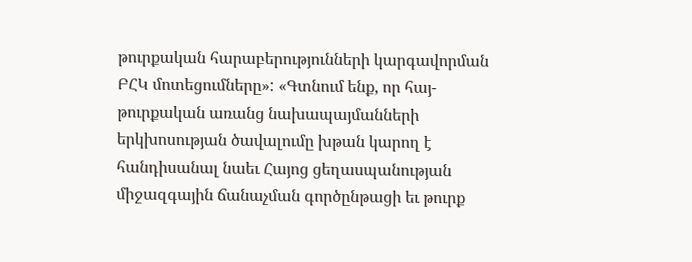թուրքական հարաբերությունների կարգավորման ԲՀԿ մոտեցումները»: «Գտնում ենք, որ հայ-թուրքական առանց նախապայմանների երկխոսության ծավալումը խթան կարող է հանդիսանալ նաեւ Հայոց ցեղասպանության միջազգային ճանաչման գործընթացի եւ թուրք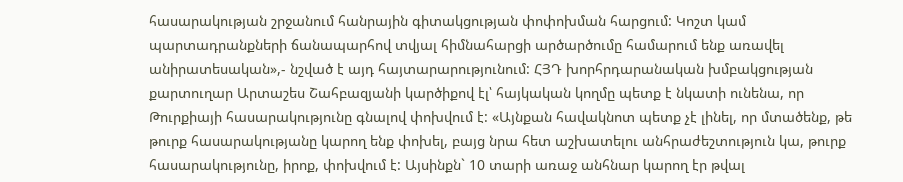հասարակության շրջանում հանրային գիտակցության փոփոխման հարցում: Կոշտ կամ պարտադրանքների ճանապարհով տվյալ հիմնահարցի արծարծումը համարում ենք առավել անիրատեսական»,- նշված է այդ հայտարարությունում: ՀՅԴ խորհրդարանական խմբակցության քարտուղար Արտաշես Շահբազյանի կարծիքով էլ՝ հայկական կողմը պետք է նկատի ունենա, որ Թուրքիայի հասարակությունը գնալով փոխվում է: «Այնքան հավակնոտ պետք չէ լինել, որ մտածենք, թե թուրք հասարակությանը կարող ենք փոխել, բայց նրա հետ աշխատելու անհրաժեշտություն կա, թուրք հասարակությունը, իրոք, փոխվում է: Այսինքն` 10 տարի առաջ անհնար կարող էր թվալ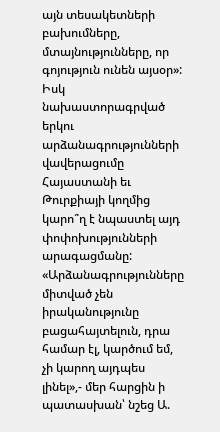այն տեսակետների բախումները, մտայնությունները, որ գոյություն ունեն այսօր»: Իսկ նախաստորագրված երկու արձանագրությունների վավերացումը Հայաստանի եւ Թուրքիայի կողմից կարո՞ղ է նպաստել այդ փոփոխությունների արագացմանը: «Արձանագրությունները միտված չեն իրականությունը բացահայտելուն, դրա համար էլ, կարծում եմ, չի կարող այդպես լինել»,- մեր հարցին ի պատասխան՝ նշեց Ա.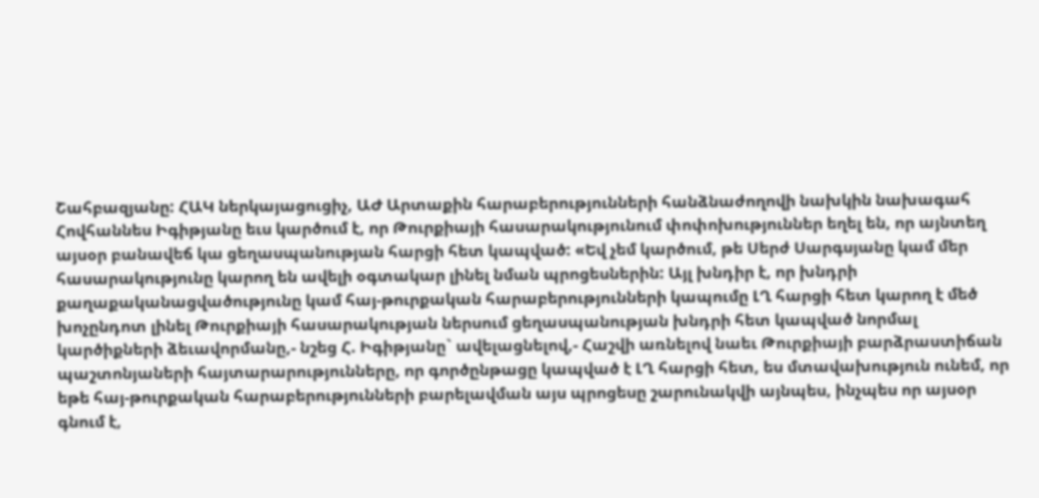Շահբազյանը: ՀԱԿ ներկայացուցիչ, ԱԺ Արտաքին հարաբերությունների հանձնաժողովի նախկին նախագահ Հովհաննես Իգիթյանը եւս կարծում է, որ Թուրքիայի հասարակությունում փոփոխություններ եղել են, որ այնտեղ այսօր բանավեճ կա ցեղասպանության հարցի հետ կապված: «Եվ չեմ կարծում, թե Սերժ Սարգսյանը կամ մեր հասարակությունը կարող են ավելի օգտակար լինել նման պրոցեսներին: Այլ խնդիր է, որ խնդրի քաղաքականացվածությունը կամ հայ-թուրքական հարաբերությունների կապումը ԼՂ հարցի հետ կարող է մեծ խոչընդոտ լինել Թուրքիայի հասարակության ներսում ցեղասպանության խնդրի հետ կապված նորմալ կարծիքների ձեւավորմանը,- նշեց Հ. Իգիթյանը` ավելացնելով,- Հաշվի առնելով նաեւ Թուրքիայի բարձրաստիճան պաշտոնյաների հայտարարությունները, որ գործընթացը կապված է ԼՂ հարցի հետ, ես մտավախություն ունեմ, որ եթե հայ-թուրքական հարաբերությունների բարելավման այս պրոցեսը շարունակվի այնպես, ինչպես որ այսօր գնում է,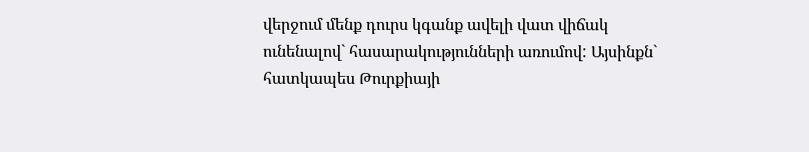վերջում մենք դուրս կգանք ավելի վատ վիճակ ունենալով` հասարակությունների առումով: Այսինքն` հատկապես Թուրքիայի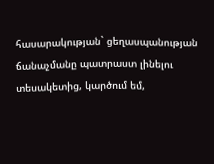հասարակության` ցեղասպանության ճանաչմանը պատրաստ լինելու տեսակետից, կարծում եմ,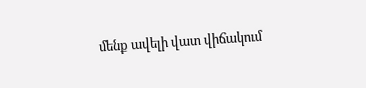մենք ավելի վատ վիճակում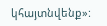կհայտնվենք»: